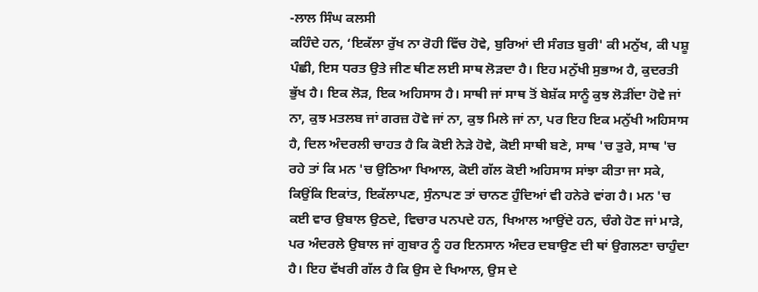-ਲਾਲ ਸਿੰਘ ਕਲਸੀ
ਕਹਿੰਦੇ ਹਨ, ‘ਇਕੱਲਾ ਰੁੱਖ ਨਾ ਰੋਹੀ ਵਿੱਚ ਹੋਵੇ, ਬੁਰਿਆਂ ਦੀ ਸੰਗਤ ਬੁਰੀ' ਕੀ ਮਨੁੱਖ, ਕੀ ਪਸ਼ੂ ਪੰਛੀ, ਇਸ ਧਰਤ ਉਤੇ ਜੀਣ ਥੀਣ ਲਈ ਸਾਥ ਲੋੜਦਾ ਹੈ। ਇਹ ਮਨੁੱਖੀ ਸੁਭਾਅ ਹੈ, ਕੁਦਰਤੀ ਭੁੱਖ ਹੈ। ਇਕ ਲੋੜ, ਇਕ ਅਹਿਸਾਸ ਹੈ। ਸਾਥੀ ਜਾਂ ਸਾਥ ਤੋਂ ਬੇਸ਼ੱਕ ਸਾਨੂੰ ਕੁਝ ਲੋੜੀਂਦਾ ਹੋਵੇ ਜਾਂ ਨਾ, ਕੁਝ ਮਤਲਬ ਜਾਂ ਗਰਜ਼ ਹੋਵੇ ਜਾਂ ਨਾ, ਕੁਝ ਮਿਲੇ ਜਾਂ ਨਾ, ਪਰ ਇਹ ਇਕ ਮਨੁੱਖੀ ਅਹਿਸਾਸ ਹੈ, ਦਿਲ ਅੰਦਰਲੀ ਚਾਹਤ ਹੈ ਕਿ ਕੋਈ ਨੇੜੇ ਹੋਵੇ, ਕੋਈ ਸਾਥੀ ਬਣੇ, ਸਾਥ 'ਚ ਤੁਰੇ, ਸਾਥ 'ਚ ਰਹੇ ਤਾਂ ਕਿ ਮਨ 'ਚ ਉਠਿਆ ਖਿਆਲ, ਕੋਈ ਗੱਲ ਕੋਈ ਅਹਿਸਾਸ ਸਾਂਝਾ ਕੀਤਾ ਜਾ ਸਕੇ, ਕਿਉਂਕਿ ਇਕਾਂਤ, ਇਕੱਲਾਪਣ, ਸੁੰਨਾਪਣ ਤਾਂ ਚਾਨਣ ਹੁੰਦਿਆਂ ਵੀ ਹਨੇਰੇ ਵਾਂਗ ਹੈ। ਮਨ 'ਚ ਕਈ ਵਾਰ ਉਬਾਲ ਉਠਦੇ, ਵਿਚਾਰ ਪਨਪਦੇ ਹਨ, ਖਿਆਲ ਆਉਂਦੇ ਹਨ, ਚੰਗੇ ਹੋਣ ਜਾਂ ਮਾੜੇ, ਪਰ ਅੰਦਰਲੇ ਉਬਾਲ ਜਾਂ ਗੁਬਾਰ ਨੂੰ ਹਰ ਇਨਸਾਨ ਅੰਦਰ ਦਬਾਉਣ ਦੀ ਥਾਂ ਉਗਲਣਾ ਚਾਹੁੰਦਾ ਹੈ। ਇਹ ਵੱਖਰੀ ਗੱਲ ਹੈ ਕਿ ਉਸ ਦੇ ਖਿਆਲ, ਉਸ ਦੇ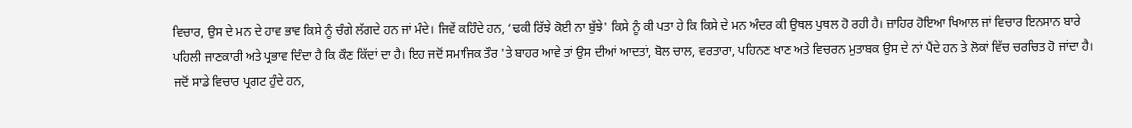ਵਿਚਾਰ, ਉਸ ਦੇ ਮਨ ਦੇ ਹਾਵ ਭਾਵ ਕਿਸੇ ਨੂੰ ਚੰਗੇ ਲੱਗਦੇ ਹਨ ਜਾਂ ਮੰਦੇ। ਜਿਵੇਂ ਕਹਿੰਦੇ ਹਨ, ‘ਢਕੀ ਰਿੱਝੇ ਕੋਈ ਨਾ ਬੁੱਝੇ' ਕਿਸੇ ਨੂੰ ਕੀ ਪਤਾ ਹੇ ਕਿ ਕਿਸੇ ਦੇ ਮਨ ਅੰਦਰ ਕੀ ਉਥਲ ਪੁਥਲ ਹੋ ਰਹੀ ਹੈ। ਜ਼ਾਹਿਰ ਹੋਇਆ ਖਿਆਲ ਜਾਂ ਵਿਚਾਰ ਇਨਸਾਨ ਬਾਰੇ ਪਹਿਲੀ ਜਾਣਕਾਰੀ ਅਤੇ ਪ੍ਰਭਾਵ ਦਿੰਦਾ ਹੈ ਕਿ ਕੌਣ ਕਿੱਦਾਂ ਦਾ ਹੈ। ਇਹ ਜਦੋਂ ਸਮਾਜਿਕ ਤੌਰ 'ਤੇ ਬਾਹਰ ਆਵੇ ਤਾਂ ਉਸ ਦੀਆਂ ਆਦਤਾਂ, ਬੋਲ ਚਾਲ, ਵਰਤਾਰਾ, ਪਹਿਨਣ ਖਾਣ ਅਤੇ ਵਿਚਰਨ ਮੁਤਾਬਕ ਉਸ ਦੇ ਨਾਂ ਪੈਂਦੇ ਹਨ ਤੇ ਲੋਕਾਂ ਵਿੱਚ ਚਰਚਿਤ ਹੋ ਜਾਂਦਾ ਹੈ।
ਜਦੋਂ ਸਾਡੇ ਵਿਚਾਰ ਪ੍ਰਗਟ ਹੁੰਦੇ ਹਨ,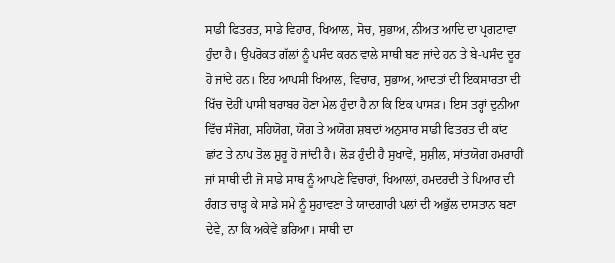ਸਾਡੀ ਫਿਤਰਤ, ਸਾਡੇ ਵਿਹਾਰ, ਖਿਆਲ, ਸੋਚ, ਸੁਭਾਅ, ਨੀਅਤ ਆਦਿ ਦਾ ਪ੍ਰਗਟਾਵਾ ਹੁੰਦਾ ਹੈ। ਉਪਰੋਕਤ ਗੱਲਾਂ ਨੂੰ ਪਸੰਦ ਕਰਨ ਵਾਲੇ ਸਾਥੀ ਬਣ ਜਾਂਦੇ ਹਨ ਤੇ ਬੇ-ਪਸੰਦ ਦੂਰ ਹੋ ਜਾਂਦੇ ਹਨ। ਇਹ ਆਪਸੀ ਖਿਆਲ, ਵਿਚਾਰ, ਸੁਭਾਅ, ਆਦਤਾਂ ਦੀ ਇਕਸਾਰਤਾ ਦੀ ਖਿੱਚ ਦੋਹੀਂ ਪਾਸੀ ਬਰਾਬਰ ਹੋਣਾ ਮੇਲ ਹੁੰਦਾ ਹੈ ਨਾ ਕਿ ਇਕ ਪਾਸੜ। ਇਸ ਤਰ੍ਹਾਂ ਦੁਨੀਆ ਵਿੱਚ ਸੰਜੋਗ, ਸਹਿਯੋਗ, ਯੋਗ ਤੇ ਅਯੋਗ ਸ਼ਬਦਾਂ ਅਨੁਸਾਰ ਸਾਡੀ ਫਿਤਰਤ ਦੀ ਕਾਂਟ ਛਾਂਟ ਤੇ ਨਾਪ ਤੋਲ ਸ਼ੁਰੂ ਹੋ ਜਾਂਦੀ ਹੈ। ਲੋੜ ਹੁੰਦੀ ਹੈ ਸੁਖਾਵੇਂ, ਸੁਸ਼ੀਲ, ਸਾਂਤਯੋਗ ਹਮਰਾਹੀਂ ਜਾਂ ਸਾਥੀ ਦੀ ਜੋ ਸਾਡੇ ਸਾਥ ਨੂੰ ਆਪਣੇ ਵਿਚਾਰਾਂ, ਖਿਆਲਾਂ, ਹਮਦਰਦੀ ਤੇ ਪਿਆਰ ਦੀ ਰੰਗਤ ਚਾੜ੍ਹ ਕੇ ਸਾਡੇ ਸਮੇ ਨੂੰ ਸੁਹਾਵਣਾ ਤੇ ਯਾਦਗਾਰੀ ਪਲਾਂ ਦੀ ਅਭੁੱਲ ਦਾਸਤਾਨ ਬਣਾ ਦੇਵੇ, ਨਾ ਕਿ ਅਕੇਵੇਂ ਭਰਿਆ। ਸਾਥੀ ਦਾ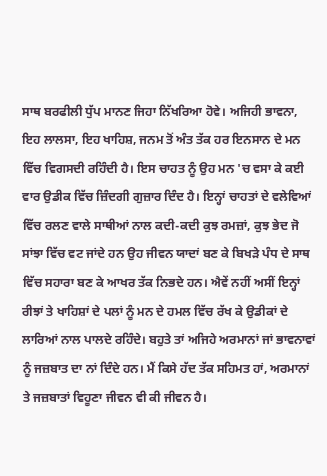ਸਾਥ ਬਰਫੀਲੀ ਧੁੱਪ ਮਾਨਣ ਜਿਹਾ ਨਿੱਖਰਿਆ ਹੋਵੇ। ਅਜਿਹੀ ਭਾਵਨਾ, ਇਹ ਲਾਲਸਾ, ਇਹ ਖਾਹਿਸ਼, ਜਨਮ ਤੋਂ ਅੰਤ ਤੱਕ ਹਰ ਇਨਸਾਨ ਦੇ ਮਨ ਵਿੱਚ ਵਿਗਸਦੀ ਰਹਿੰਦੀ ਹੈ। ਇਸ ਚਾਹਤ ਨੂੰ ਉਹ ਮਨ 'ਚ ਵਸਾ ਕੇ ਕਈ ਵਾਰ ਉਡੀਕ ਵਿੱਚ ਜ਼ਿੰਦਗੀ ਗੁਜ਼ਾਰ ਦਿੰਦ ਹੈ। ਇਨ੍ਹਾਂ ਚਾਹਤਾਂ ਦੇ ਵਲੇਵਿਆਂ ਵਿੱਚ ਰਲਣ ਵਾਲੇ ਸਾਥੀਆਂ ਨਾਲ ਕਦੀ-ਕਦੀ ਕੁਝ ਰਮਜ਼ਾਂ, ਕੁਝ ਭੇਦ ਜੋ ਸਾਂਝਾ ਵਿੱਚ ਵਟ ਜਾਂਦੇ ਹਨ ਉਹ ਜੀਵਨ ਯਾਦਾਂ ਬਣ ਕੇ ਬਿਖੜੇ ਪੰਧ ਦੇ ਸਾਥ ਵਿੱਚ ਸਹਾਰਾ ਬਣ ਕੇ ਆਖਰ ਤੱਕ ਨਿਭਦੇ ਹਨ। ਐਵੇਂ ਨਹੀਂ ਅਸੀਂ ਇਨ੍ਹਾਂ ਰੀਝਾਂ ਤੇ ਖਾਹਿਸ਼ਾਂ ਦੇ ਪਲਾਂ ਨੂੰ ਮਨ ਦੇ ਹਮਲ ਵਿੱਚ ਰੱਖ ਕੇ ਉਡੀਕਾਂ ਦੇ ਲਾਰਿਆਂ ਨਾਲ ਪਾਲਦੇ ਰਹਿੰਦੇ। ਬਹੁਤੇ ਤਾਂ ਅਜਿਹੇ ਅਰਮਾਨਾਂ ਜਾਂ ਭਾਵਨਾਵਾਂ ਨੂੰ ਜਜ਼ਬਾਤ ਦਾ ਨਾਂ ਦਿੰਦੇ ਹਨ। ਮੈਂ ਕਿਸੇ ਹੱਦ ਤੱਕ ਸਹਿਮਤ ਹਾਂ, ਅਰਮਾਨਾਂ ਤੇ ਜਜ਼ਬਾਤਾਂ ਵਿਹੂਣਾ ਜੀਵਨ ਵੀ ਕੀ ਜੀਵਨ ਹੈ।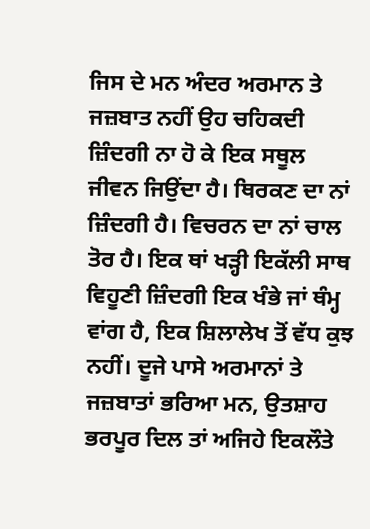ਜਿਸ ਦੇ ਮਨ ਅੰਦਰ ਅਰਮਾਨ ਤੇ ਜਜ਼ਬਾਤ ਨਹੀਂ ਉਹ ਚਹਿਕਦੀ ਜ਼ਿੰਦਗੀ ਨਾ ਹੋ ਕੇ ਇਕ ਸਥੂਲ ਜੀਵਨ ਜਿਉਂਦਾ ਹੈ। ਥਿਰਕਣ ਦਾ ਨਾਂ ਜ਼ਿੰਦਗੀ ਹੈ। ਵਿਚਰਨ ਦਾ ਨਾਂ ਚਾਲ ਤੋਰ ਹੈ। ਇਕ ਥਾਂ ਖੜ੍ਹੀ ਇਕੱਲੀ ਸਾਥ ਵਿਹੂਣੀ ਜ਼ਿੰਦਗੀ ਇਕ ਖੰਭੇ ਜਾਂ ਥੰਮ੍ਹ ਵਾਂਗ ਹੈ, ਇਕ ਸ਼ਿਲਾਲੇਖ ਤੋਂ ਵੱਧ ਕੁਝ ਨਹੀਂ। ਦੂਜੇ ਪਾਸੇ ਅਰਮਾਨਾਂ ਤੇ ਜਜ਼ਬਾਤਾਂ ਭਰਿਆ ਮਨ, ਉਤਸ਼ਾਹ ਭਰਪੂਰ ਦਿਲ ਤਾਂ ਅਜਿਹੇ ਇਕਲੌਤੇ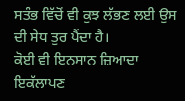ਸਤੰਭ ਵਿੱਚੋਂ ਵੀ ਕੁਝ ਲੱਭਣ ਲਈ ਉਸ ਦੀ ਸੇਧ ਤੁਰ ਪੈਂਦਾ ਹੈ।
ਕੋਈ ਵੀ ਇਨਸਾਨ ਜ਼ਿਆਦਾ ਇਕੱਲਾਪਣ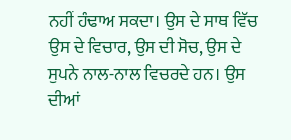ਨਹੀਂ ਹੰਢਾਅ ਸਕਦਾ। ਉਸ ਦੇ ਸਾਥ ਵਿੱਚ ਉਸ ਦੇ ਵਿਚਾਰ, ਉਸ ਦੀ ਸੋਚ, ਉਸ ਦੇ ਸੁਪਨੇ ਨਾਲ-ਨਾਲ ਵਿਚਰਦੇ ਹਨ। ਉਸ ਦੀਆਂ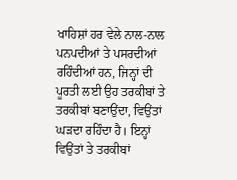ਖਾਹਿਸ਼ਾਂ ਹਰ ਵੇਲੇ ਨਾਲ-ਨਾਲ ਪਨਪਦੀਆਂ ਤੇ ਪਸਰਦੀਆਂ ਰਹਿੰਦੀਆਂ ਹਨ, ਜਿਨ੍ਹਾਂ ਦੀ ਪੂਰਤੀ ਲਈ ਉਹ ਤਰਕੀਬਾਂ ਤੇ ਤਰਕੀਬਾਂ ਬਣਾਉਂਦਾ, ਵਿਉਂਤਾਂ ਘੜਦਾ ਰਹਿੰਦਾ ਹੈ। ਇਨ੍ਹਾਂ ਵਿਉਂਤਾਂ ਤੇ ਤਰਕੀਬਾਂ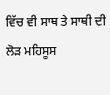ਵਿੱਚ ਵੀ ਸਾਥ ਤੇ ਸਾਥੀ ਦੀ ਲੋੜ ਮਹਿਸੂਸ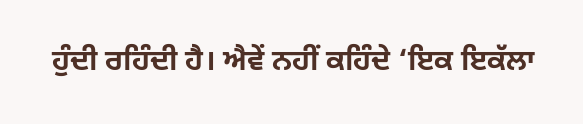ਹੁੰਦੀ ਰਹਿੰਦੀ ਹੈ। ਐਵੇਂ ਨਹੀਂ ਕਹਿੰਦੇ ‘ਇਕ ਇਕੱਲਾ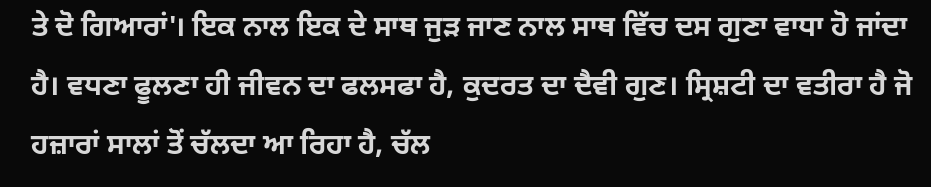ਤੇ ਦੋ ਗਿਆਰਾਂ'। ਇਕ ਨਾਲ ਇਕ ਦੇ ਸਾਥ ਜੁੜ ਜਾਣ ਨਾਲ ਸਾਥ ਵਿੱਚ ਦਸ ਗੁਣਾ ਵਾਧਾ ਹੋ ਜਾਂਦਾ ਹੈ। ਵਧਣਾ ਫੂਲਣਾ ਹੀ ਜੀਵਨ ਦਾ ਫਲਸਫਾ ਹੈ, ਕੁਦਰਤ ਦਾ ਦੈਵੀ ਗੁਣ। ਸ੍ਰਿਸ਼ਟੀ ਦਾ ਵਤੀਰਾ ਹੈ ਜੋ ਹਜ਼ਾਰਾਂ ਸਾਲਾਂ ਤੋਂ ਚੱਲਦਾ ਆ ਰਿਹਾ ਹੈ, ਚੱਲ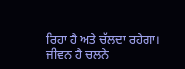ਰਿਹਾ ਹੈ ਅਤੇ ਚੱਲਦਾ ਰਹੇਗਾ।
ਜੀਵਨ ਹੈ ਚਲਨੇ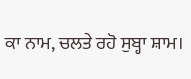ਕਾ ਨਾਮ, ਚਲਤੇ ਰਹੋ ਸੁਬ੍ਹਾ ਸ਼ਾਮ।